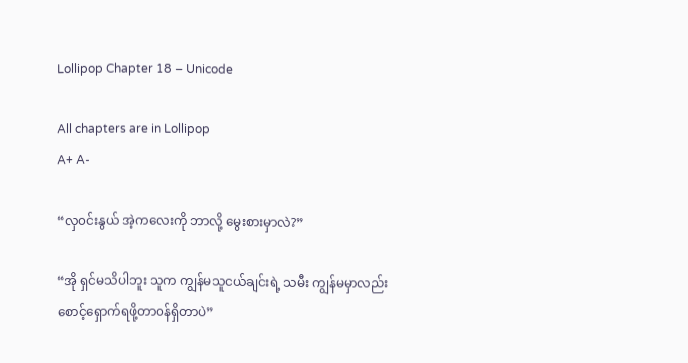Lollipop Chapter 18 – Unicode

All chapters are in Lollipop
A+ A-

“လှ၀င်းနွယ် အဲ့ကလေးကို ဘာလို့ မွေးစားမှာလဲ?”

“အို ရှင်မသိပါဘူး သူက ကျွန်မသူငယ်ချင်းရဲ့ သမီး ကျွန်မမှာလည်း စောင့်ရှောက်ရဖို့တာ၀န်ရှိတာပဲ”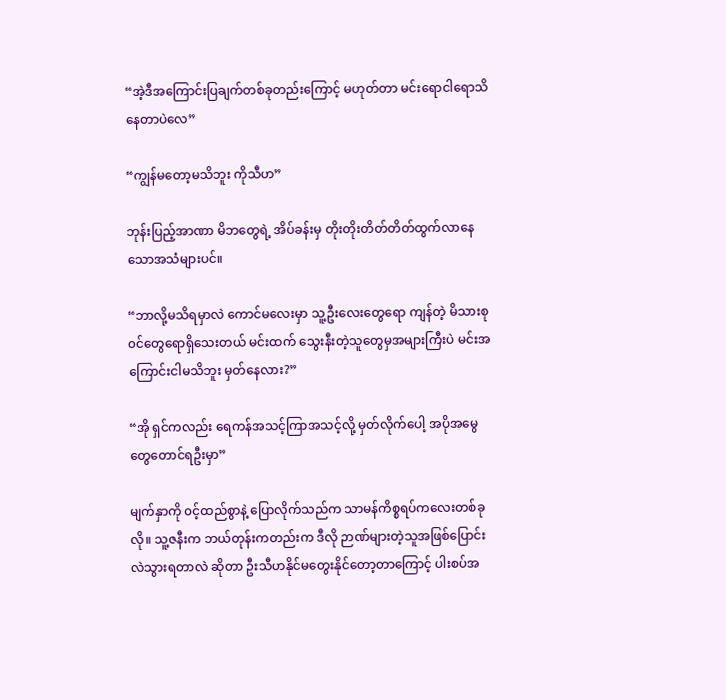“အဲ့ဒီအကြောင်းပြချက်တစ်ခုတည်းကြောင့် မဟုတ်တာ မင်းရောငါရောသိနေတာပဲလေ”

“ကျွန်မတော့မသိဘူး ကိုသီဟ”

ဘုန်းပြည့်အာဏာ မိဘတွေရဲ့ အိပ်ခန်းမှ တိုးတိုးတိတ်တိတ်ထွက်လာနေသောအသံများပင်။

“ဘာလို့မသိရမှာလဲ ကောင်မလေးမှာ သူ့ဦးလေးတွေရော ကျန်တဲ့ မိသားစု၀င်တွေရောရှိသေးတယ် မင်းထက် သွေးနီးတဲ့သူတွေမှအများကြီးပဲ မင်းအကြောင်းငါမသိဘူး မှတ်နေလား?”

“အို ရှင်ကလည်း ရေကန်အသင့်ကြာအသင့်လို့ မှတ်လိုက်ပေါ့ အပိုအမွေတွေတောင်ရဦးမှာ”

မျက်နှာကို ၀င့်ထည်စွာနဲ့ ပြောလိုက်သည်က သာမန်ကိစ္စရပ်ကလေးတစ်ခုလို။ သူ့ဇနီးက ဘယ်တုန်းကတည်းက ဒီလို ဉာဏ်များတဲ့သူအဖြစ်ပြောင်းလဲသွားရတာလဲ ဆိုတာ ဦးသီဟနိုင်မတွေးနိုင်တော့တာကြောင့် ပါးစပ်အ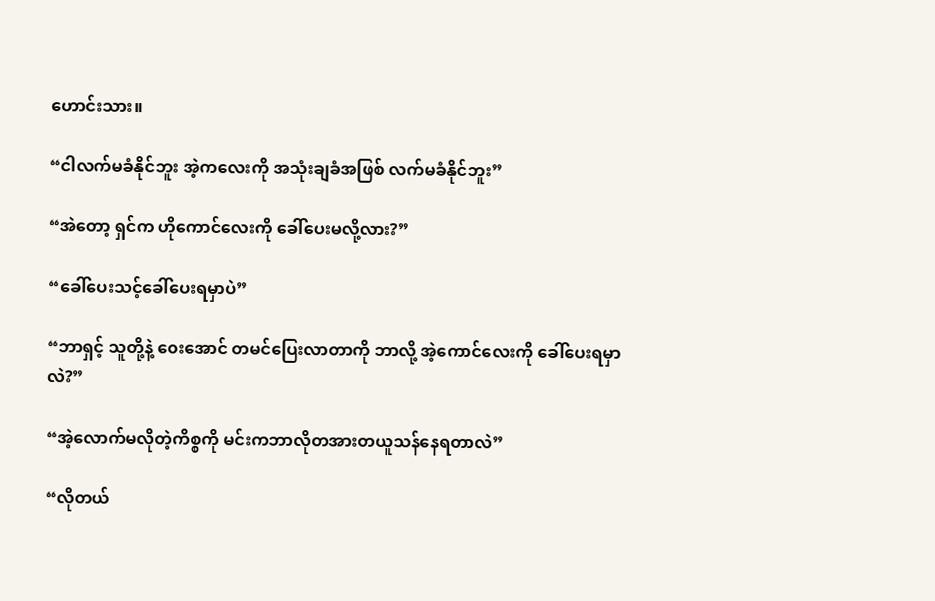ဟောင်းသား။

“ငါလက်မခံနိုင်ဘူး အဲ့ကလေးကို အသုံးချခံအဖြစ် လက်မခံနိုင်ဘူး”

“အဲတော့ ရှင်က ဟိုကောင်လေးကို ခေါ်ပေးမလို့လား?”

“ခေါ်ပေးသင့်ခေါ်ပေးရမှာပဲ”

“ဘာရှင့် သူတို့နဲ့ ၀ေးအောင် တမင်ပြေးလာတာကို ဘာလို့ အဲ့ကောင်လေးကို ခေါ်ပေးရမှာလဲ?”

“အဲ့လောက်မလိုတဲ့ကိစ္စကို မင်းကဘာလိုတအားတယူသန်နေရတာလဲ”

“လိုတယ်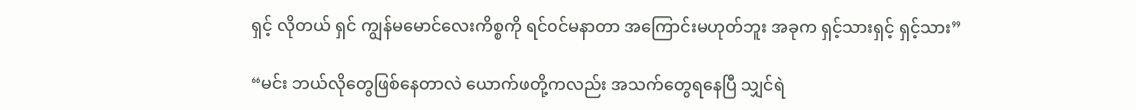ရှင့် လိုတယ် ရှင် ကျွန်မမောင်လေးကိစ္စကို ရင်၀င်မနာတာ အကြောင်းမဟုတ်ဘူး အခုက ရှင့်သားရှင့် ရှင့်သား”

“မင်း ဘယ်လိုတွေဖြစ်နေတာလဲ ယောက်ဖတို့ကလည်း အသက်တွေရနေပြီ သျှင်ရဲ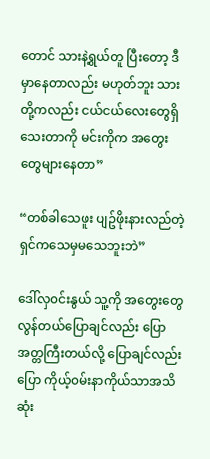တောင် သားနဲ့ရွယ်တူ ပြီးတော့ ဒီမှာနေတာလည်း မဟုတ်ဘူး သားတို့ကလည်း ငယ်ငယ်လေးတွေရှိသေးတာကို မင်းကိုက အတွေးတွေများနေတာ”

“တစ်ခါသေဖူး ပျဥ်ဖိုးနားလည်တဲ့ ရှင်ကသေမှမသေဘူးဘဲ”

ဒေါ်လှ၀င်းနွယ် သူ့ကို အတွေးတွေလွန်တယ်ပြောချင်လည်း ပြော အတ္တကြီးတယ်လို့ ပြောချင်လည်းပြော ကိုယ့်၀မ်းနာကိုယ်သာအသိဆုံး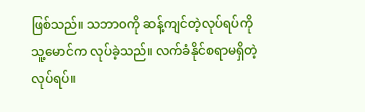ဖြစ်သည်။ သဘာ၀ကို ဆန့်ကျင်တဲ့လုပ်ရပ်ကို သူ့မောင်က လုပ်ခဲ့သည်။ လက်ခံနိုင်စရာမရှိတဲ့ လုပ်ရပ်။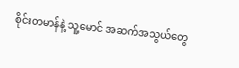စိုင်းတမာန်နဲ့ သူ့မောင် အဆက်အသွယ်တွေ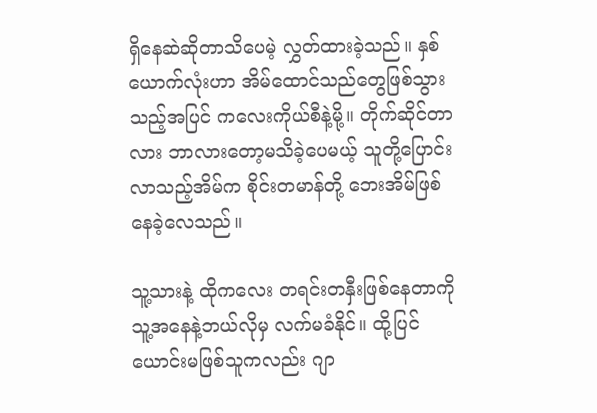ရှိနေဆဲဆိုတာသိပေမဲ့ လွှတ်ထားခဲ့သည်။ နှစ်ယောက်လုံးဟာ အိမ်ထောင်သည်တွေဖြစ်သွားသည့်အပြင် ကလေးကိုယ်စီနဲ့မို့။ တိုက်ဆိုင်တာလား ဘာလားတော့မသိခဲ့ပေမယ့် သူတို့ပြောင်းလာသည့်အိမ်က စိုင်းတမာန်တို့ ဘေးအိမ်ဖြစ်နေခဲ့လေသည်။

သူ့သားနဲ့ ထိုကလေး တရင်းတနှီးဖြစ်နေတာကို သူ့အနေနဲ့ဘယ်လိုမှ လက်မခံနိုင်။ ထို့ပြင် ယောင်းမဖြစ်သူကလည်း ဂျာ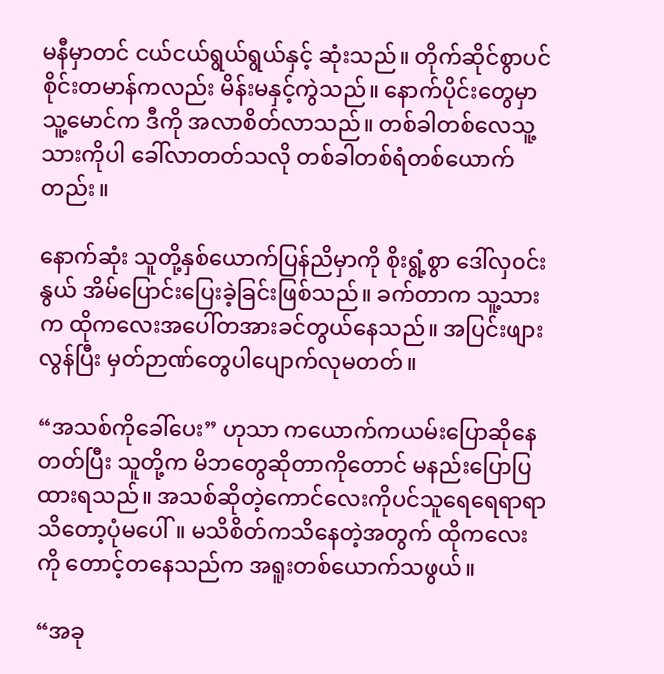မနီမှာတင် ငယ်ငယ်ရွယ်ရွယ်နှင့် ဆုံးသည်။ တိုက်ဆိုင်စွာပင် စိုင်းတမာန်ကလည်း မိန်းမနှင့်ကွဲသည်။ နောက်ပိုင်းတွေမှာ သူ့မောင်က ဒီကို အလာစိတ်လာသည်။ တစ်ခါတစ်လေသူ့သားကိုပါ ခေါ်လာတတ်သလို တစ်ခါတစ်ရံတစ်ယောက်တည်း။

နောက်ဆုံး သူတို့နှစ်ယောက်ပြန်ညိမှာကို စိုးရွံ့စွာ ဒေါ်လှ၀င်းနွယ် အိမ်ပြောင်းပြေးခဲ့ခြင်းဖြစ်သည်။ ခက်တာက သူ့သားက ထိုကလေးအပေါ်တအားခင်တွယ်နေသည်။ အပြင်းဖျားလွန်ပြီး မှတ်ဉာဏ်တွေပါပျောက်လုမတတ်။

“အသစ်ကိုခေါ်ပေး” ဟုသာ ကယောက်ကယမ်းပြောဆိုနေတတ်ပြီး သူတို့က မိဘတွေဆိုတာကိုတောင် မနည်းပြောပြထားရသည်။ အသစ်ဆိုတဲ့ကောင်လေးကိုပင်သူရေရေရာရာသိတော့ပုံမပေါ်။ မသိစိတ်ကသိနေတဲ့အတွက် ထိုကလေးကို တောင့်တနေသည်က အရူးတစ်ယောက်သဖွယ်။

“အခု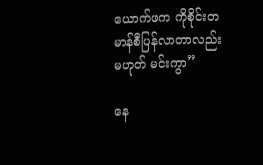ယောက်ဖက ကိုစိုင်းတမာန်စီပြန်လာတာလည်းမဟုတ် မင်းကွာ”

နေ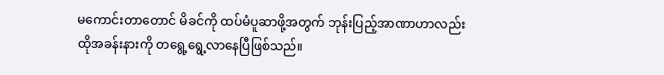မကောင်းတာတောင် မိခင်ကို ထပ်မံပူဆာဖို့အတွက် ဘုန်းပြည့်အာဏာဟာလည်း ထိုအခန်းနားကို တရွေ့ရွေ့လာနေပြီဖြစ်သည်။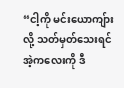“ငါ့ကို မင်းယောကျ်ားလို့ သတ်မှတ်သေးရင် အဲ့ကလေးကို ဒီ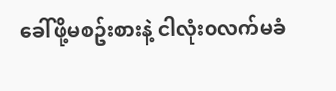ခေါ်ဖို့မစဥ်းစားနဲ့ ငါလုံး၀လက်မခံ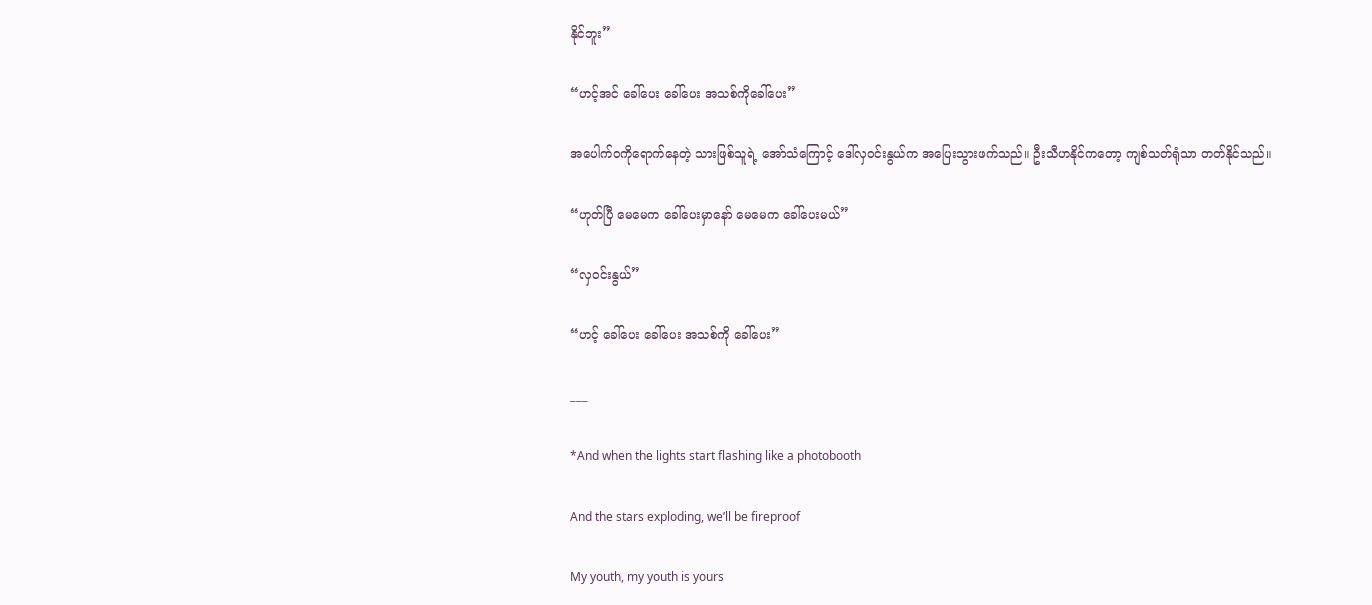နိုင်ဘူး”

“ဟင့်အင် ခေါ်ပေး ခေါ်ပေး အသစ်ကိုခေါ်ပေး”

အပေါက်၀ကိုရောက်နေတဲ့ သားဖြစ်သူရဲ့ အော်သံကြောင့် ဒေါ်လှ၀င်းနွယ်က အပြေးသွားဖက်သည်။ ဦးသီဟနိုင်ကတော့ ကျစ်သတ်ရုံသာ တတ်နိုင်သည်။

“ဟုတ်ပြီ မေမေက ခေါ်ပေးမှာနော် မေမေက ခေါ်ပေးမယ်”

“လှ၀င်းနွယ်”

“ဟင့် ခေါ်ပေး ခေါ်ပေး အသစ်ကို ခေါ်ပေး”

___

*And when the lights start flashing like a photobooth

And the stars exploding, we’ll be fireproof

My youth, my youth is yours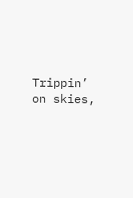Trippin’ on skies,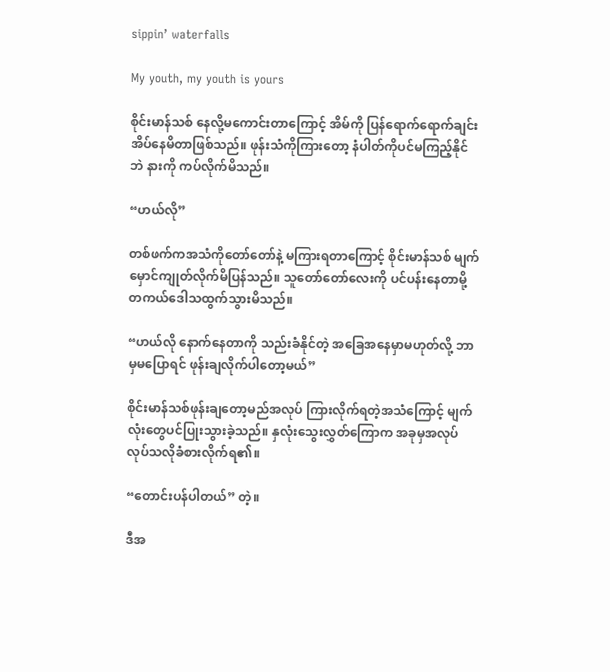sippin’ waterfalls

My youth, my youth is yours

စိုင်းမာန်သစ် နေလို့မကောင်းတာကြောင့် အိမ်ကို ပြန်ရောက်ရောက်ချင်း အိပ်နေမိတာဖြစ်သည်။ ဖုန်းသံကိုကြားတော့ နံပါတ်ကိုပင်မကြည့်နိုင်ဘဲ နားကို ကပ်လိုက်မိသည်။

“ဟယ်လို”

တစ်ဖက်ကအသံကိုတော်တော်နဲ့ မကြားရတာကြောင့် စိုင်းမာန်သစ် မျက်မှောင်ကျုတ်လိုက်မိပြန်သည်။ သူတော်တော်လေးကို ပင်ပန်းနေတာမို့ တကယ်ဒေါသထွက်သွားမိသည်။

“ဟယ်လို နောက်နေတာကို သည်းခံနိုင်တဲ့ အခြေအနေမှာမဟုတ်လို့ ဘာမှမပြောရင် ဖုန်းချလိုက်ပါတော့မယ်”

စိုင်းမာန်သစ်ဖုန်းချတော့မည်အလုပ် ကြားလိုက်ရတဲ့အသံကြောင့် မျက်လုံးတွေပင်ပြုးသွားခဲ့သည်။ နှလုံးသွေးလွှတ်ကြောက အခုမှအလုပ်လုပ်သလိုခံစားလိုက်ရ၏။

“တောင်းပန်ပါတယ်” တဲ့။

ဒီအ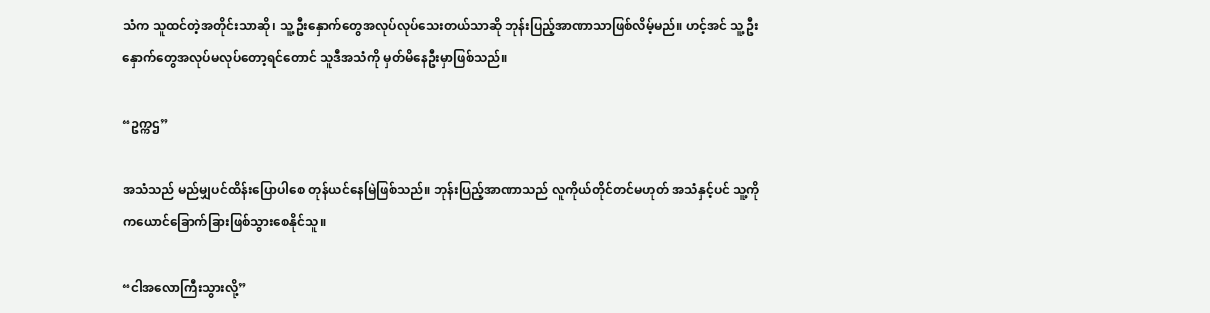သံက သူထင်တဲ့အတိုင်းသာဆို၊ သူ့ဦးနှောက်တွေအလုပ်လုပ်သေးတယ်သာဆို ဘုန်းပြည့်အာဏာသာဖြစ်လိမ့်မည်။ ဟင့်အင် သူ့ဦးနှောက်တွေအလုပ်မလုပ်တော့ရင်တောင် သူဒီအသံကို မှတ်မိနေဦးမှာဖြစ်သည်။

“ဥက္ကဌ”

အသံသည် မည်မျှပင်ထိန်းပြောပါစေ တုန်ယင်နေမြဲဖြစ်သည်။ ဘုန်းပြည့်အာဏာသည် လူကိုယ်တိုင်တင်မဟုတ် အသံနှင့်ပင် သူ့ကို ကယောင်ခြောက်ခြားဖြစ်သွားစေနိုင်သူ။

“ငါအလောကြီးသွားလို့”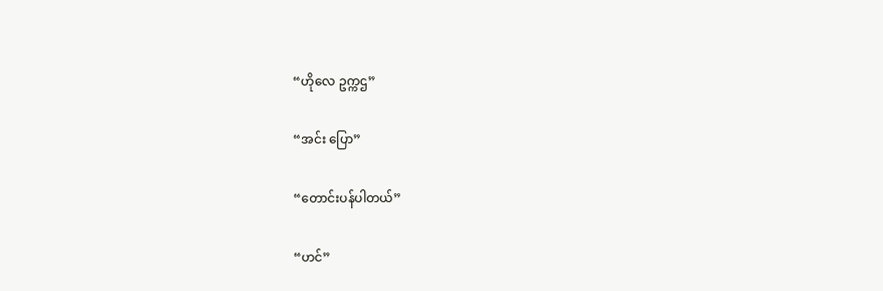“ဟိုလေ ဥက္ကဌ”

“အင်း ပြော”

“တောင်းပန်ပါတယ်”

“ဟင်”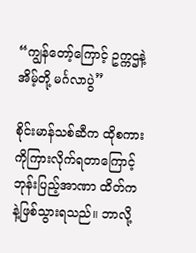“ကျွန်တော့်ကြောင့် ဥက္ကဌနဲ့ အိမ့်တို့ မင်္ဂလာပွဲ”

စိုင်းမာန်သစ်ဆီက ထိုစကားကိုကြားလိုက်ရတာကြောင့် ဘုန်းပြည့်အာဏာ ထိတ်ကနဲ့ဖြစ်သွားရသည်။ ဘာလို့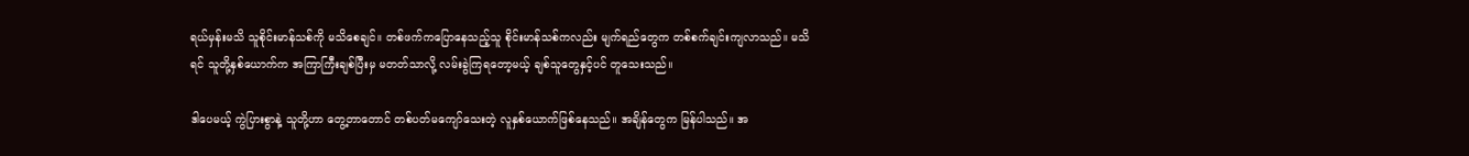ရယ်မှန်းမသိ သူစိုင်းမာန်သစ်ကို မသိစေချင်။ တစ်ဖက်ကပြောနေသည့်သူ စိုင်းမာန်သစ်ကလည်း မျက်ရည်တွေက တစ်စက်ချင်းကျလာသည်။ မသိရင် သူတို့နှစ်ယောက်က အကြာကြီးချစ်ပြီးမှ မတတ်သာလို့ လမ်းခွဲကြရတော့မယ့် ချစ်သူတွေနှင့်ပင် တူသေးသည်။

ဒါပေမယ့် ကွဲပြားစွာနဲ့ သူတို့ဟာ တွေ့တာတောင် တစ်ပတ်မကျော်သေးတဲ့ လူနှစ်ယောက်ဖြစ်နေသည်။ အချိန်တွေက မြန်ပါသည်။ အ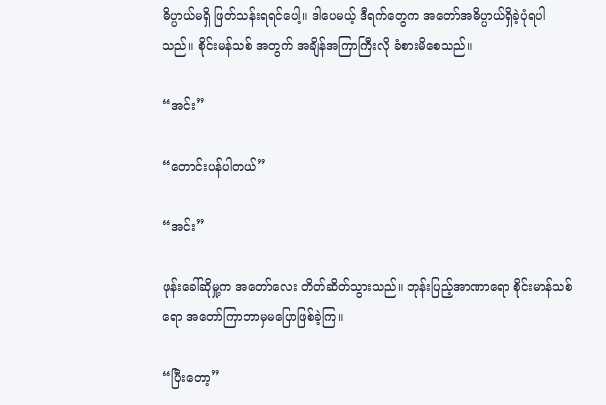ဓိပ္ပာယ်မရှိ ဖြတ်သန်းရရင်ပေါ့။ ဒါပေမယ့် ဒီရက်တွေက အတော်အဓိပ္ပာယ်ရှိခဲ့ပုံရပါသည်။ စိုင်းမန်သစ် အတွက် အချိန်အကြာကြီးလို ခံစားမိစေသည်။

“အင်း”

“တောင်းပန်ပါတယ်”

“အင်း”

ဖုန်းခေါ်ဆိုမှု့က အတော်လေး တိတ်ဆိတ်သွားသည်။ ဘုန်းပြည့်အာဏာရော စိုင်းမာန်သစ်ရော အတော်ကြာဘာမှမပြောဖြစ်ခဲ့ကြ။

“ပြီးတော့”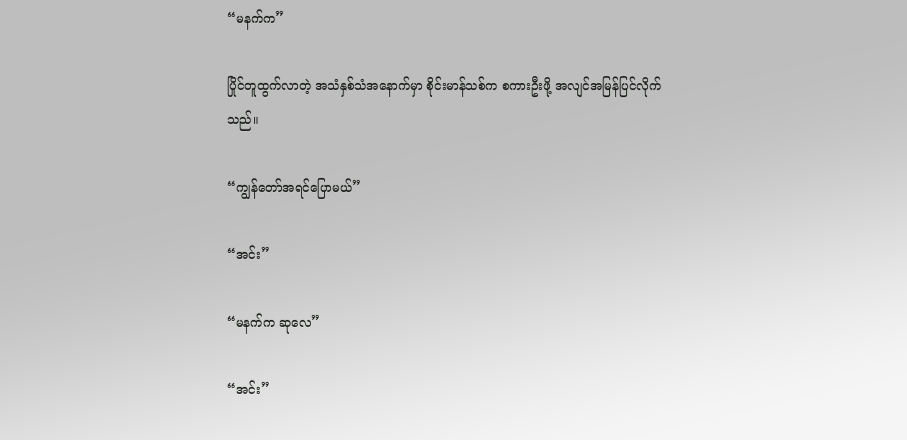“မနက်က”

ပြိုင်တူထွက်လာတဲ့ အသံနှစ်သံအနောက်မှာ စိုင်းမာန်သစ်က စကားဦးဖို့ အလျင်အမြန်ပြင်လိုက်သည်။

“ကျွန်တော်အရင်ပြောမယ်”

“အင်း”

“မနက်က ဆုလေ”

“အင်း”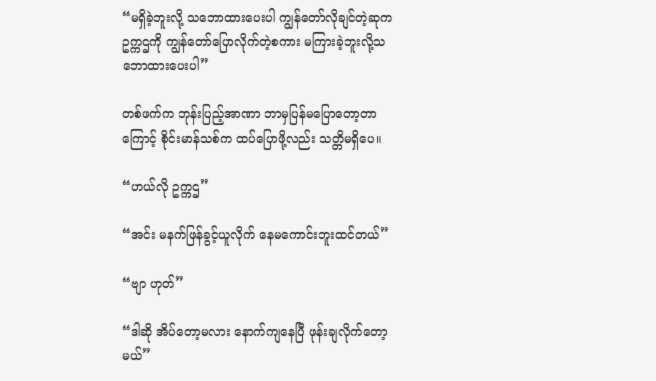“မရှိခဲ့ဘူးလို့ သဘောထားပေးပါ ကျွန်တော်လိုချင်တဲ့ဆုက ဥက္ကဌကို ကျွန်တော်ပြောလိုက်တဲ့စကား မကြားခဲ့ဘူးလို့သဘောထားပေးပါ”

တစ်ဖက်က ဘုန်းပြည့်အာဏာ ဘာမှပြန်မပြောတော့တာကြောင့် စိုင်းမာန်သစ်က ထပ်ပြောဖို့လည်း သတ္တိမရှိပေ။

“ဟယ်လို ဥက္ကဌ”

“အင်း မနက်ဖြန်ခွင့်ယူလိုက် နေမကောင်းဘူးထင်တယ်”

“ဗျာ ဟုတ်”

“ဒါဆို အိပ်တော့မလား နောက်ကျနေပြီ ဖုန်းချလိုက်တော့မယ်”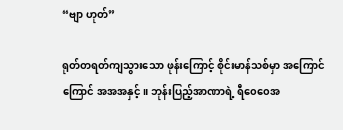“ဗျာ ဟုတ်”

ရုတ်တရတ်ကျသွားသော ဖုန်းကြောင့် စိုင်းမာန်သစ်မှာ အကြောင်ကြောင် အအအနှင့်။ ဘုန်းပြည့်အာဏာရဲ့ ရီ၀ေ၀ေအ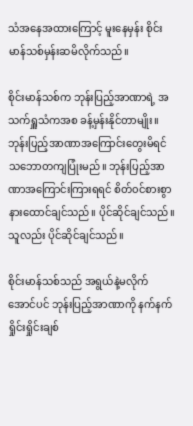သံအနေအထားကြောင့် မူးနေမှန်း စိုင်းမာန်သစ်မှန်းဆမိလိုက်သည်။

စိုင်းမာန်သစ်က ဘုန်းပြည့်အာဏာရဲ့ အသက်ရှူသံကအစ ခန့်မှန်းနိုင်တာမျိုး။ ဘုန်းပြည့်အာဏာအကြောင်းတွေးမိရင် သဘောတကျပြုံးမည်။ ဘုန်းပြည့်အာဏာအကြောင်းကြားရရင် စိတ်၀င်စားစွာနားထောင်ချင်သည်။ ပိုင်ဆိုင်ချင်သည်။ သူလည်း ပိုင်ဆိုင်ချင်သည်။

စိုင်းမာန်သစ်သည် အရွယ်နဲ့မလိုက်အောင်ပင် ဘုန်းပြည့်အာဏာကို နက်နက်ရှိုင်းရှိုင်းချစ်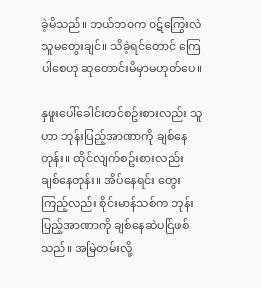ခဲ့မိသည်။ ဘယ်ဘ၀က ၀ဋ်ကြွေးလဲ သူမတွေးချင်။ သိခဲ့ရင်တောင် ကြေပါစေဟု ဆုတောင်းမိမှာမဟုတ်ပေ။

နှဖူးပေါ်ခေါင်းတင်စဥ်းစားလည်း သူဟာ ဘုန်းပြည့်အာဏာကို ချစ်နေတုန်း။ ထိုင်လျက်စဥ်းစားလည်း ချစ်နေတုန်း။ အိပ်နေရင်း တွေးကြည့်လည်း စိုင်းမာန်သစ်က ဘုန်းပြည့်အာဏာကို ချစ်နေဆဲပင်ြဖစ်သည်။ အမြဲတမ်းလို့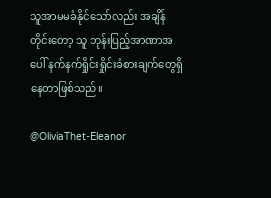သူအာမမခံနိုင်သော်လည်း အချိန်တိုင်းတော့ သူ ဘုန်းပြည့်အာဏာအပေါ် နက်နက်ရှိုင်းရှိုင်းခံစားချက်တွေရှိနေတာဖြစ်သည်။

@OliviaThet-Eleanor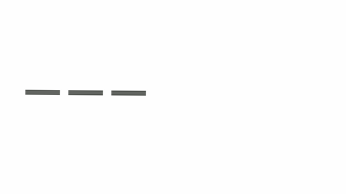___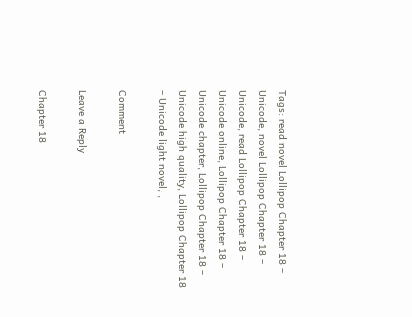Tags: read novel Lollipop Chapter 18 – Unicode, novel Lollipop Chapter 18 – Unicode, read Lollipop Chapter 18 – Unicode online, Lollipop Chapter 18 – Unicode chapter, Lollipop Chapter 18 – Unicode high quality, Lollipop Chapter 18 – Unicode light novel, ,

Comment

Leave a Reply

Chapter 18